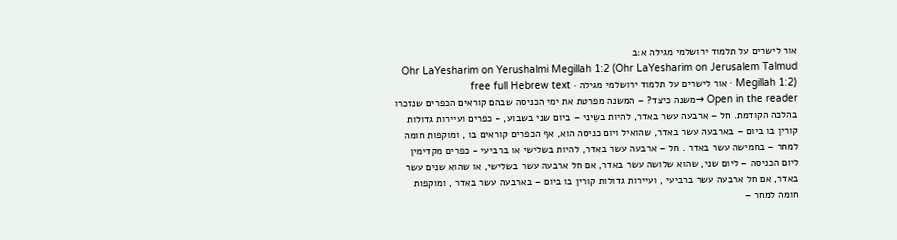אור לישרים על תלמוד ירושלמי מגילה א:ב
Ohr LaYesharim on Yerushalmi Megillah 1:2 (Ohr LaYesharim on Jerusalem Talmud Megillah 1:2) · אור לישרים על תלמוד ירושלמי מגילה · free full Hebrew text
Open in the reader →משנה כיצד? – המשנה מפרטת את ימי הכניסה שבהם קוראים הכפרים שנזכרו בהלכה הקודמת. חל – ארבעה עשר באדר, להיות בשֵיני – ביום שני בשבוע, - כפרים ועיירות גדולות קורין בו ביום – בארבעה עשר באדר, שהואיל ויום כניסה הוא, אף הכפרים קוראים בו , ומוקפות חומה למחר – בחמישה עשר באדר . חל – ארבעה עשר באדר, להיות בשלישי או ברביעי - כפרים מקדימין ליום הכניסה – ליום שני, שהוא שלושה עשר באדר, אם חל ארבעה עשר בשלישי, או שהוא שנים עשר באדר, אם חל ארבעה עשר ברביעי , ועיירות גדולות קורין בו ביום – בארבעה עשר באדר , ומוקפות חומה למחר –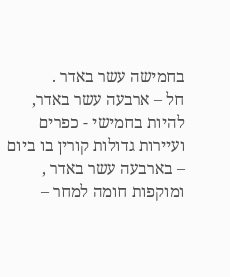בחמישה עשר באדר .
חל – ארבעה עשר באדר, להיות בחמישי - כפרים ועיירות גדולות קורין בו ביום – בארבעה עשר באדר , ומוקפות חומה למחר –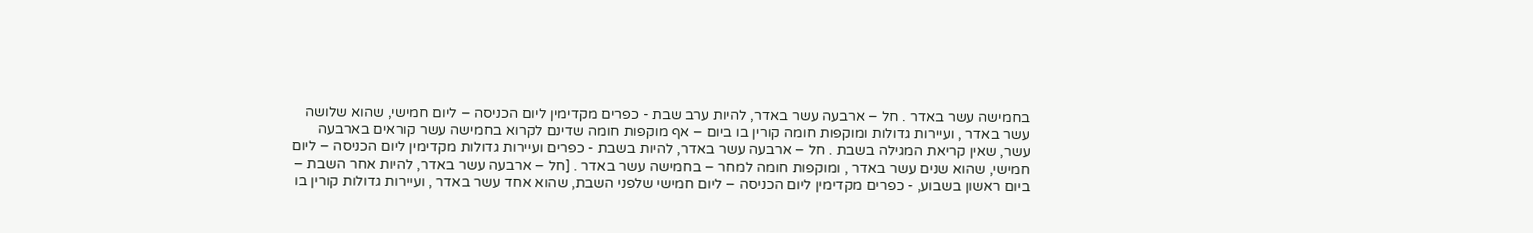בחמישה עשר באדר . חל – ארבעה עשר באדר, להיות ערב שבת - כפרים מקדימין ליום הכניסה – ליום חמישי, שהוא שלושה עשר באדר , ועיירות גדולות ומוקפות חומה קורין בו ביום – אף מוקפות חומה שדינם לקרוא בחמישה עשר קוראים בארבעה עשר, שאין קריאת המגילה בשבת . חל – ארבעה עשר באדר, להיות בשבת - כפרים ועיירות גדולות מקדימין ליום הכניסה – ליום חמישי, שהוא שנים עשר באדר , ומוקפות חומה למחר – בחמישה עשר באדר . [חל – ארבעה עשר באדר, להיות אחר השבת – ביום ראשון בשבוע, - כפרים מקדימין ליום הכניסה – ליום חמישי שלפני השבת, שהוא אחד עשר באדר , ועיירות גדולות קורין בו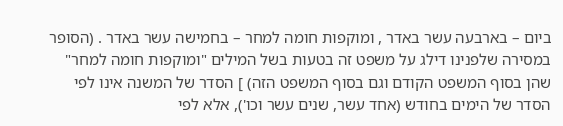ביום – בארבעה עשר באדר , ומוקפות חומה למחר – בחמישה עשר באדר . (הסופר במסירה שלפנינו דילג על משפט זה בטעות בשל המילים "ומוקפות חומה למחר" שהן בסוף המשפט הקודם וגם בסוף המשפט הזה) ] הסדר של המשנה אינו לפי הסדר של הימים בחודש (אחד עשר, שנים עשר וכו'), אלא לפי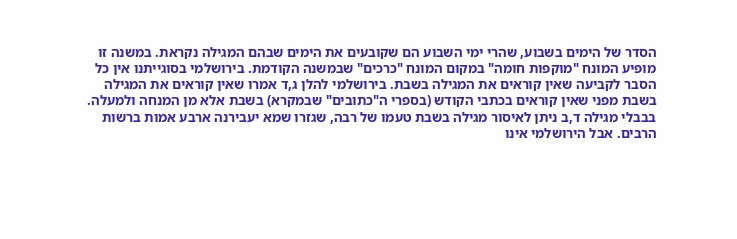הסדר של הימים בשבוע, שהרי ימי השבוע הם שקובעים את הימים שבהם המגילה נקראת. במשנה זו מופיע המונח "מוקפות חומה" במקום המונח "כרכים" שבמשנה הקודמת. בירושלמי בסוגייתנו אין כל הסבר לקביעה שאין קוראים את המגילה בשבת. בירושלמי להלן ג,ד אמרו שאין קוראים את המגילה בשבת מפני שאין קוראים בכתבי הקודש (בספרי ה"כתובים" שבמקרא) בשבת אלא מן המנחה ולמעלה. בבבלי מגילה ד,ב ניתן לאיסור מגילה בשבת טעמו של רבה, שגזרו שמא יעבירנה ארבע אמות ברשות הרבים. אבל הירושלמי אינו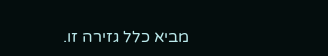מביא כלל גזירה זו.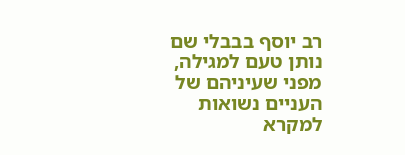רב יוסף בבבלי שם נותן טעם למגילה, מפני שעיניהם של העניים נשואות למקרא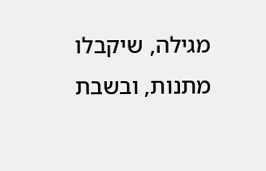מגילה, שיקבלו מתנות, ובשבת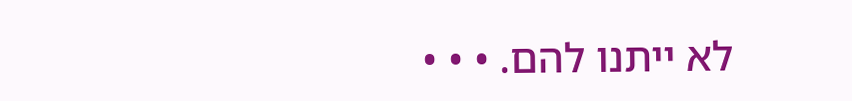לא ייתנו להם. • • •